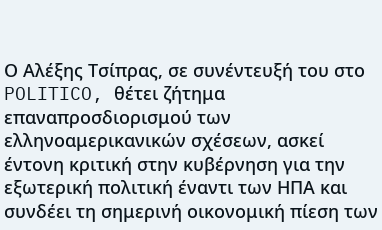Ο Αλέξης Τσίπρας, σε συνέντευξή του στο POLITICO, θέτει ζήτημα επαναπροσδιορισμού των ελληνοαμερικανικών σχέσεων, ασκεί έντονη κριτική στην κυβέρνηση για την εξωτερική πολιτική έναντι των ΗΠΑ και συνδέει τη σημερινή οικονομική πίεση των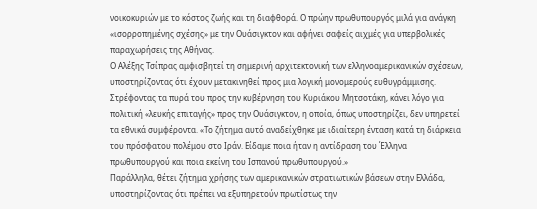νοικοκυριών με το κόστος ζωής και τη διαφθορά. Ο πρώην πρωθυπουργός μιλά για ανάγκη «ισορροπημένης σχέσης» με την Ουάσιγκτον και αφήνει σαφείς αιχμές για υπερβολικές παραχωρήσεις της Αθήνας.
Ο Αλέξης Τσίπρας αμφισβητεί τη σημερινή αρχιτεκτονική των ελληνοαμερικανικών σχέσεων, υποστηρίζοντας ότι έχουν μετακινηθεί προς μια λογική μονομερούς ευθυγράμμισης.
Στρέφοντας τα πυρά του προς την κυβέρνηση του Κυριάκου Μητσοτάκη, κάνει λόγο για πολιτική «λευκής επιταγής» προς την Ουάσιγκτον, η οποία, όπως υποστηρίζει, δεν υπηρετεί τα εθνικά συμφέροντα. «Το ζήτημα αυτό αναδείχθηκε με ιδιαίτερη ένταση κατά τη διάρκεια του πρόσφατου πολέμου στο Ιράν. Είδαμε ποια ήταν η αντίδραση του Έλληνα πρωθυπουργού και ποια εκείνη του Ισπανού πρωθυπουργού.»
Παράλληλα, θέτει ζήτημα χρήσης των αμερικανικών στρατιωτικών βάσεων στην Ελλάδα, υποστηρίζοντας ότι πρέπει να εξυπηρετούν πρωτίστως την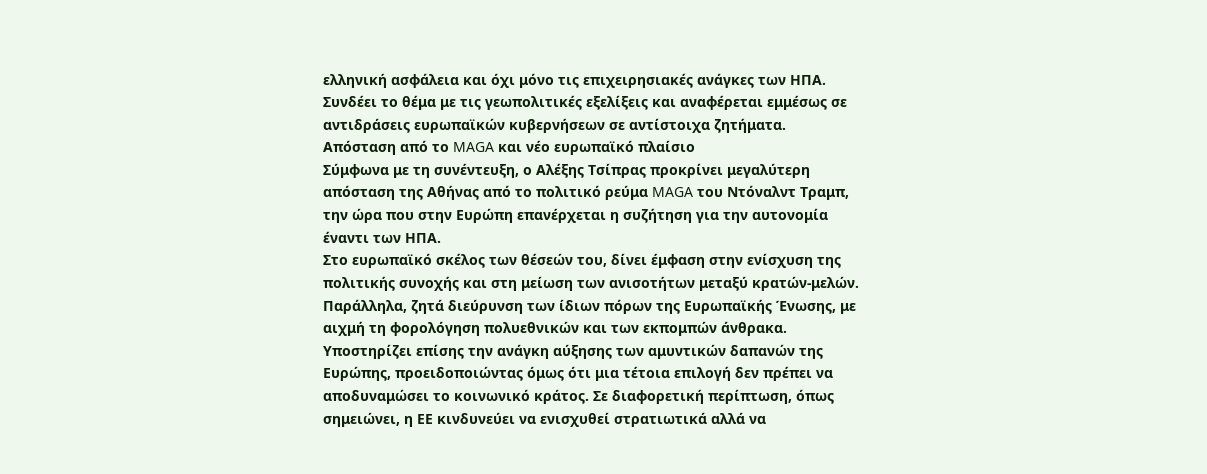ελληνική ασφάλεια και όχι μόνο τις επιχειρησιακές ανάγκες των ΗΠΑ. Συνδέει το θέμα με τις γεωπολιτικές εξελίξεις και αναφέρεται εμμέσως σε αντιδράσεις ευρωπαϊκών κυβερνήσεων σε αντίστοιχα ζητήματα.
Απόσταση από το MAGA και νέο ευρωπαϊκό πλαίσιο
Σύμφωνα με τη συνέντευξη, ο Αλέξης Τσίπρας προκρίνει μεγαλύτερη απόσταση της Αθήνας από το πολιτικό ρεύμα MAGA του Ντόναλντ Τραμπ, την ώρα που στην Ευρώπη επανέρχεται η συζήτηση για την αυτονομία έναντι των ΗΠΑ.
Στο ευρωπαϊκό σκέλος των θέσεών του, δίνει έμφαση στην ενίσχυση της πολιτικής συνοχής και στη μείωση των ανισοτήτων μεταξύ κρατών-μελών. Παράλληλα, ζητά διεύρυνση των ίδιων πόρων της Ευρωπαϊκής Ένωσης, με αιχμή τη φορολόγηση πολυεθνικών και των εκπομπών άνθρακα.
Υποστηρίζει επίσης την ανάγκη αύξησης των αμυντικών δαπανών της Ευρώπης, προειδοποιώντας όμως ότι μια τέτοια επιλογή δεν πρέπει να αποδυναμώσει το κοινωνικό κράτος. Σε διαφορετική περίπτωση, όπως σημειώνει, η ΕΕ κινδυνεύει να ενισχυθεί στρατιωτικά αλλά να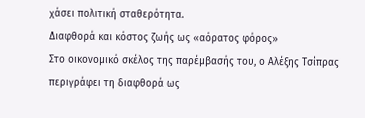χάσει πολιτική σταθερότητα.
Διαφθορά και κόστος ζωής ως «αόρατος φόρος»
Στο οικονομικό σκέλος της παρέμβασής του, ο Αλέξης Τσίπρας περιγράφει τη διαφθορά ως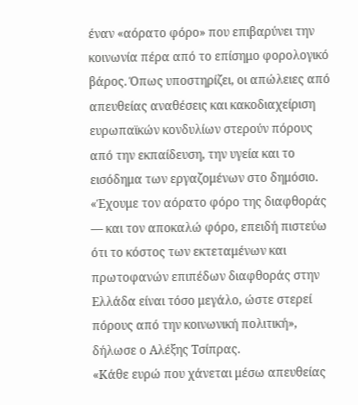έναν «αόρατο φόρο» που επιβαρύνει την κοινωνία πέρα από το επίσημο φορολογικό βάρος. Όπως υποστηρίζει, οι απώλειες από απευθείας αναθέσεις και κακοδιαχείριση ευρωπαϊκών κονδυλίων στερούν πόρους από την εκπαίδευση, την υγεία και το εισόδημα των εργαζομένων στο δημόσιο.
«Έχουμε τον αόρατο φόρο της διαφθοράς — και τον αποκαλώ φόρο, επειδή πιστεύω ότι το κόστος των εκτεταμένων και πρωτοφανών επιπέδων διαφθοράς στην Ελλάδα είναι τόσο μεγάλο, ώστε στερεί πόρους από την κοινωνική πολιτική», δήλωσε ο Αλέξης Τσίπρας.
«Κάθε ευρώ που χάνεται μέσω απευθείας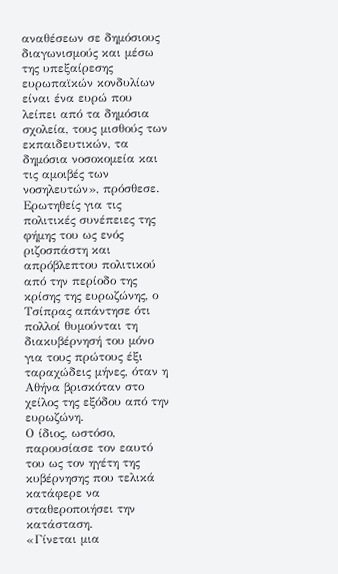αναθέσεων σε δημόσιους διαγωνισμούς και μέσω της υπεξαίρεσης ευρωπαϊκών κονδυλίων είναι ένα ευρώ που λείπει από τα δημόσια σχολεία, τους μισθούς των εκπαιδευτικών, τα δημόσια νοσοκομεία και τις αμοιβές των νοσηλευτών», πρόσθεσε.
Ερωτηθείς για τις πολιτικές συνέπειες της φήμης του ως ενός ριζοσπάστη και απρόβλεπτου πολιτικού από την περίοδο της κρίσης της ευρωζώνης, ο Τσίπρας απάντησε ότι πολλοί θυμούνται τη διακυβέρνησή του μόνο για τους πρώτους έξι ταραχώδεις μήνες, όταν η Αθήνα βρισκόταν στο χείλος της εξόδου από την ευρωζώνη.
Ο ίδιος, ωστόσο, παρουσίασε τον εαυτό του ως τον ηγέτη της κυβέρνησης που τελικά κατάφερε να σταθεροποιήσει την κατάσταση.
«Γίνεται μια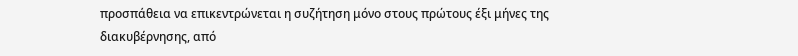προσπάθεια να επικεντρώνεται η συζήτηση μόνο στους πρώτους έξι μήνες της διακυβέρνησης, από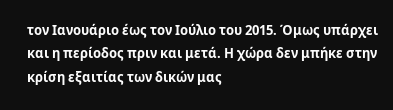τον Ιανουάριο έως τον Ιούλιο του 2015. Όμως υπάρχει και η περίοδος πριν και μετά. Η χώρα δεν μπήκε στην κρίση εξαιτίας των δικών μας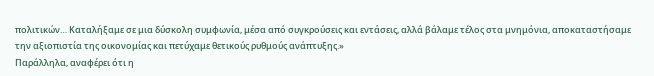πολιτικών… Καταλήξαμε σε μια δύσκολη συμφωνία, μέσα από συγκρούσεις και εντάσεις, αλλά βάλαμε τέλος στα μνημόνια, αποκαταστήσαμε την αξιοπιστία της οικονομίας και πετύχαμε θετικούς ρυθμούς ανάπτυξης.»
Παράλληλα, αναφέρει ότι η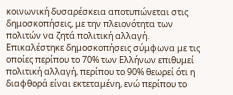κοινωνική δυσαρέσκεια αποτυπώνεται στις δημοσκοπήσεις, με την πλειονότητα των πολιτών να ζητά πολιτική αλλαγή. Επικαλέστηκε δημοσκοπήσεις σύμφωνα με τις οποίες περίπου το 70% των Ελλήνων επιθυμεί πολιτική αλλαγή, περίπου το 90% θεωρεί ότι η διαφθορά είναι εκτεταμένη, ενώ περίπου το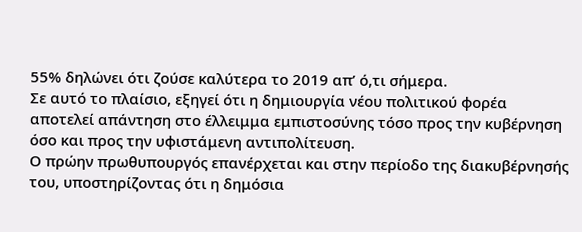55% δηλώνει ότι ζούσε καλύτερα το 2019 απ’ ό,τι σήμερα.
Σε αυτό το πλαίσιο, εξηγεί ότι η δημιουργία νέου πολιτικού φορέα αποτελεί απάντηση στο έλλειμμα εμπιστοσύνης τόσο προς την κυβέρνηση όσο και προς την υφιστάμενη αντιπολίτευση.
Ο πρώην πρωθυπουργός επανέρχεται και στην περίοδο της διακυβέρνησής του, υποστηρίζοντας ότι η δημόσια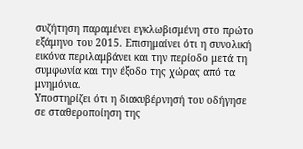συζήτηση παραμένει εγκλωβισμένη στο πρώτο εξάμηνο του 2015. Επισημαίνει ότι η συνολική εικόνα περιλαμβάνει και την περίοδο μετά τη συμφωνία και την έξοδο της χώρας από τα μνημόνια.
Υποστηρίζει ότι η διακυβέρνησή του οδήγησε σε σταθεροποίηση της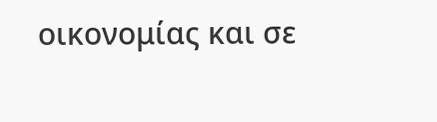οικονομίας και σε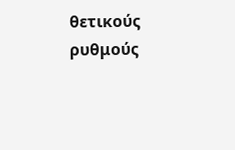θετικούς ρυθμούς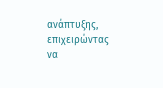ανάπτυξης, επιχειρώντας να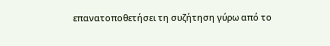επανατοποθετήσει τη συζήτηση γύρω από το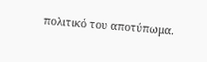πολιτικό του αποτύπωμα.